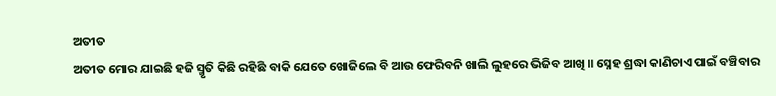ଅତୀତ
ଅତୀତ ମୋର ଯାଇଛି ହଜି ସ୍ମୃତି କିଛି ରହିଛି ବାକି ଯେତେ ଖୋଜିଲେ ବି ଆଉ ଫେରିବନି ଖାଲି ଲୁହରେ ଭିଜିବ ଆଖି ॥ ସ୍ନେହ ଶ୍ରଦ୍ଧା କାଣିଚାଏ ପାଇଁ ବଞ୍ଚିବାର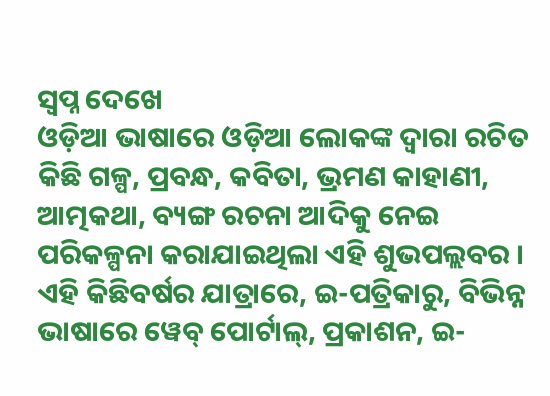ସ୍ୱପ୍ନ ଦେଖେ
ଓଡ଼ିଆ ଭାଷାରେ ଓଡ଼ିଆ ଲୋକଙ୍କ ଦ୍ୱାରା ରଚିତ କିଛି ଗଳ୍ପ, ପ୍ରବନ୍ଧ, କବିତା, ଭ୍ରମଣ କାହାଣୀ, ଆତ୍ମକଥା, ବ୍ୟଙ୍ଗ ରଚନା ଆଦିକୁ ନେଇ ପରିକଳ୍ପନା କରାଯାଇଥିଲା ଏହି ଶୁଭପଲ୍ଲବର । ଏହି କିଛିବର୍ଷର ଯାତ୍ରାରେ, ଇ-ପତ୍ରିକାରୁ, ବିଭିନ୍ନ ଭାଷାରେ ୱେବ୍ ପୋର୍ଟାଲ୍, ପ୍ରକାଶନ, ଇ-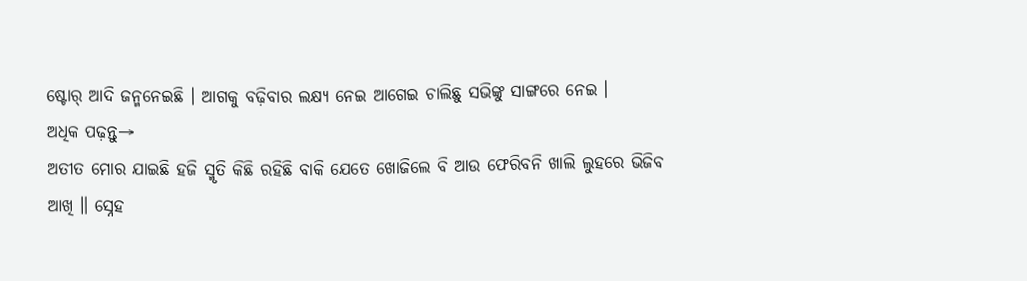ଷ୍ଟୋର୍ ଆଦି ଜନ୍ମନେଇଛି । ଆଗକୁ ବଢ଼ିବାର ଲକ୍ଷ୍ୟ ନେଇ ଆଗେଇ ଚାଲିଛୁ ସଭିଙ୍କୁ ସାଙ୍ଗରେ ନେଇ ।
ଅଧିକ ପଢ଼ନ୍ତୁ→
ଅତୀତ ମୋର ଯାଇଛି ହଜି ସ୍ମୃତି କିଛି ରହିଛି ବାକି ଯେତେ ଖୋଜିଲେ ବି ଆଉ ଫେରିବନି ଖାଲି ଲୁହରେ ଭିଜିବ ଆଖି ॥ ସ୍ନେହ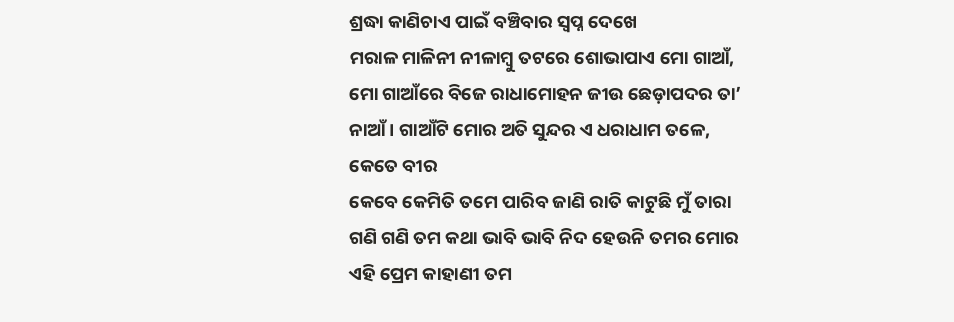ଶ୍ରଦ୍ଧା କାଣିଚାଏ ପାଇଁ ବଞ୍ଚିବାର ସ୍ୱପ୍ନ ଦେଖେ
ମରାଳ ମାଳିନୀ ନୀଳାମ୍ବୁ ତଟରେ ଶୋଭାପାଏ ମୋ ଗାଆଁ, ମୋ ଗାଆଁରେ ବିଜେ ରାଧାମୋହନ ଜୀଉ ଛେଡ଼ାପଦର ତା’ ନାଆଁ । ଗାଆଁଟି ମୋର ଅତି ସୁନ୍ଦର ଏ ଧରାଧାମ ତଳେ, କେତେ ବୀର
କେବେ କେମିତି ତମେ ପାରିବ ଜାଣି ରାତି କାଟୁଛି ମୁଁ ତାରା ଗଣି ଗଣି ତମ କଥା ଭାବି ଭାବି ନିଦ ହେଉନି ତମର ମୋର ଏହି ପ୍ରେମ କାହାଣୀ ତମ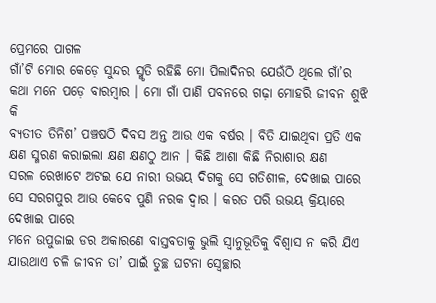ପ୍ରେମରେ ପାଗଳ
ଗାଁ’ଟି ମୋର କେଡ଼େ ସୁନ୍ଦର ସ୍ମୃତି ରହିଛି ମୋ ପିଲାଦିନର ଯେଉଁଠି ଥିଲେ ଗାଁ’ର କଥା ମନେ ପଡ଼େ ବାରମ୍ବାର । ମୋ ଗାଁ ପାଣି ପବନରେ ଗଢ଼ା ମୋହରି ଜୀବନ ଶୁଝି କି
ବ୍ୟତୀତ ତିନିଶ’ ପଞ୍ଚଷଠି ଦିବସ ଅନ୍ତ ଆଉ ଏକ ବର୍ଷର । ବିତି ଯାଇଥିବା ପ୍ରତି ଏକ କ୍ଷଣ ସ୍ମରଣ କରାଇଲା କ୍ଷଣ କ୍ଷଣଠୁ ଆନ । କିଛି ଆଶା କିଛି ନିରାଶାର କ୍ଷଣ
ସରଳ ରେଖାଟେ ଅଟଇ ଯେ ନାରୀ ଉଭୟ ଦିଗକୁ ସେ ଗତିଶୀଳ, ଦେଖାଇ ପାରେ ସେ ସରଗପୁର ଆଉ କେବେ ପୁଣି ନରକ ଦ୍ୱାର । କରତ ପରି ଉଭୟ କ୍ରିୟାରେ ଦେଖାଇ ପାରେ
ମନେ ଉପୁଜାଇ ଡର ଅକାରଣେ ବାସ୍ତବତାକୁ ଭୁଲି ସ୍ୱାନୁଭୂତିକୁ ବିଶ୍ୱାସ ନ କରି ଯିଏ ଯାଉଥାଏ ଚଳି ଜୀବନ ତା’ ପାଇଁ ତୁଚ୍ଛ ଘଟନା ସ୍ୱେଚ୍ଛାର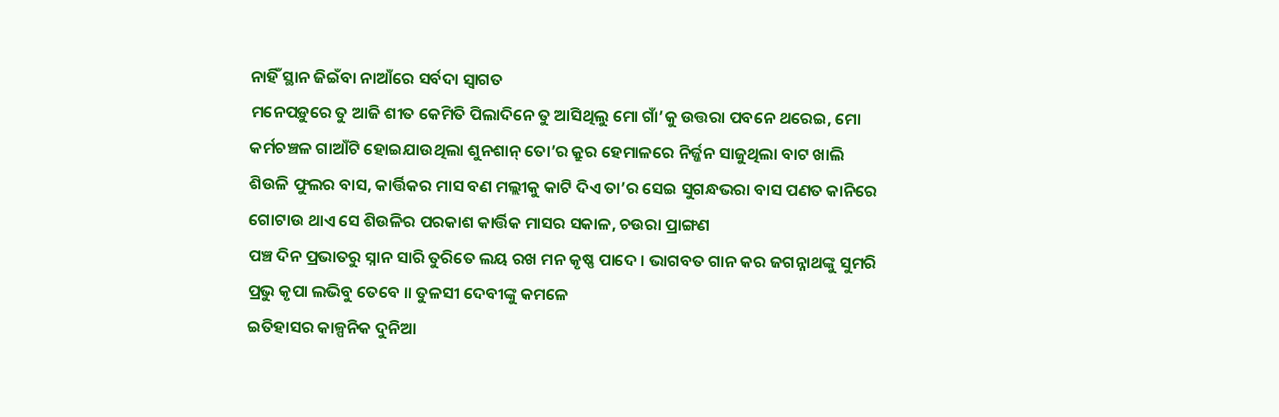ନାହିଁ ସ୍ଥାନ ଜିଇଁବା ନାଆଁରେ ସର୍ବଦା ସ୍ୱାଗତ
ମନେପଡ଼ୁରେ ତୁ ଆଜି ଶୀତ କେମିତି ପିଲାଦିନେ ତୁ ଆସିଥିଲୁ ମୋ ଗାଁ’କୁ ଉତ୍ତରା ପବନେ ଥରେଇ, ମୋ କର୍ମଚଞ୍ଚଳ ଗାଆଁଟି ହୋଇଯାଉଥିଲା ଶୁନଶାନ୍ ତୋ’ର କ୍ରୁର ହେମାଳରେ ନିର୍ଜ୍ଜନ ସାଜୁଥିଲା ବାଟ ଖାଲି
ଶିଉଳି ଫୁଲର ବାସ, କାର୍ତ୍ତିକର ମାସ ବଣ ମଲ୍ଲୀକୁ କାଟି ଦିଏ ତା’ର ସେଇ ସୁଗନ୍ଧଭରା ବାସ ପଣତ କାନିରେ ଗୋଟାଉ ଥାଏ ସେ ଶିଉଳିର ପରକାଶ କାର୍ତ୍ତିକ ମାସର ସକାଳ, ଚଉରା ପ୍ରାଙ୍ଗଣ
ପଞ୍ଚ ଦିନ ପ୍ରଭାତରୁ ସ୍ନାନ ସାରି ତୁରିତେ ଲୟ ରଖ ମନ କୃଷ୍ଣ ପାଦେ । ଭାଗବତ ଗାନ କର ଜଗନ୍ନାଥଙ୍କୁ ସୁମରି ପ୍ରଭୁ କୃପା ଲଭିବୁ ତେବେ ॥ ତୁଳସୀ ଦେବୀଙ୍କୁ କମଳେ
ଇତିହାସର କାଳ୍ପନିକ ଦୁନିଆ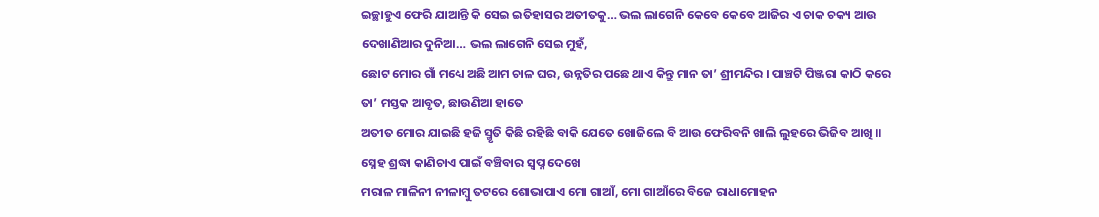ଇଚ୍ଛାହୁଏ ଫେରି ଯାଆନ୍ତି କି ସେଇ ଇତିହାସର ଅତୀତକୁ… ଭଲ ଲାଗେନି କେବେ କେବେ ଆଜିର ଏ ଚାକ ଚକ୍ୟ ଆଉ ଦେଖାଣିଆର ଦୁନିଆ… ଭଲ ଲାଗେନି ସେଇ ମୁହଁ,
ଛୋଟ ମୋର ଗାଁ ମଧ୍ୟେ ଅଛି ଆମ ଚାଳ ଘର, ଉନ୍ନତିର ପଛେ ଥାଏ କିନ୍ତୁ ମାନ ତା’ ଶ୍ରୀମନ୍ଦିର । ପାଞ୍ଚଟି ପିଞ୍ଜରା କାଠି କରେ ତା’ ମସ୍ତକ ଆବୃତ, ଛାଉଣିଆ ହାତେ
ଅତୀତ ମୋର ଯାଇଛି ହଜି ସ୍ମୃତି କିଛି ରହିଛି ବାକି ଯେତେ ଖୋଜିଲେ ବି ଆଉ ଫେରିବନି ଖାଲି ଲୁହରେ ଭିଜିବ ଆଖି ॥ ସ୍ନେହ ଶ୍ରଦ୍ଧା କାଣିଚାଏ ପାଇଁ ବଞ୍ଚିବାର ସ୍ୱପ୍ନ ଦେଖେ
ମରାଳ ମାଳିନୀ ନୀଳାମ୍ବୁ ତଟରେ ଶୋଭାପାଏ ମୋ ଗାଆଁ, ମୋ ଗାଆଁରେ ବିଜେ ରାଧାମୋହନ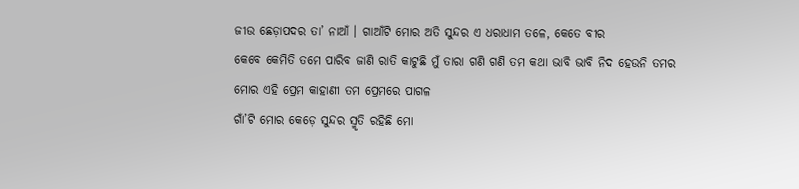ଜୀଉ ଛେଡ଼ାପଦର ତା’ ନାଆଁ । ଗାଆଁଟି ମୋର ଅତି ସୁନ୍ଦର ଏ ଧରାଧାମ ତଳେ, କେତେ ବୀର
କେବେ କେମିତି ତମେ ପାରିବ ଜାଣି ରାତି କାଟୁଛି ମୁଁ ତାରା ଗଣି ଗଣି ତମ କଥା ଭାବି ଭାବି ନିଦ ହେଉନି ତମର ମୋର ଏହି ପ୍ରେମ କାହାଣୀ ତମ ପ୍ରେମରେ ପାଗଳ
ଗାଁ’ଟି ମୋର କେଡ଼େ ସୁନ୍ଦର ସ୍ମୃତି ରହିଛି ମୋ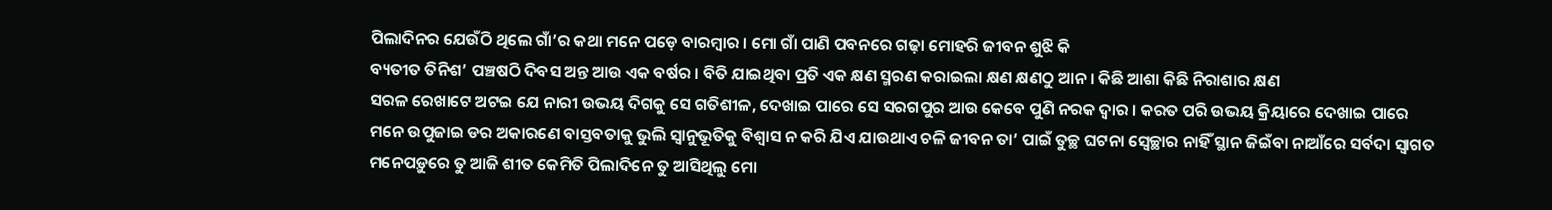ପିଲାଦିନର ଯେଉଁଠି ଥିଲେ ଗାଁ’ର କଥା ମନେ ପଡ଼େ ବାରମ୍ବାର । ମୋ ଗାଁ ପାଣି ପବନରେ ଗଢ଼ା ମୋହରି ଜୀବନ ଶୁଝି କି
ବ୍ୟତୀତ ତିନିଶ’ ପଞ୍ଚଷଠି ଦିବସ ଅନ୍ତ ଆଉ ଏକ ବର୍ଷର । ବିତି ଯାଇଥିବା ପ୍ରତି ଏକ କ୍ଷଣ ସ୍ମରଣ କରାଇଲା କ୍ଷଣ କ୍ଷଣଠୁ ଆନ । କିଛି ଆଶା କିଛି ନିରାଶାର କ୍ଷଣ
ସରଳ ରେଖାଟେ ଅଟଇ ଯେ ନାରୀ ଉଭୟ ଦିଗକୁ ସେ ଗତିଶୀଳ, ଦେଖାଇ ପାରେ ସେ ସରଗପୁର ଆଉ କେବେ ପୁଣି ନରକ ଦ୍ୱାର । କରତ ପରି ଉଭୟ କ୍ରିୟାରେ ଦେଖାଇ ପାରେ
ମନେ ଉପୁଜାଇ ଡର ଅକାରଣେ ବାସ୍ତବତାକୁ ଭୁଲି ସ୍ୱାନୁଭୂତିକୁ ବିଶ୍ୱାସ ନ କରି ଯିଏ ଯାଉଥାଏ ଚଳି ଜୀବନ ତା’ ପାଇଁ ତୁଚ୍ଛ ଘଟନା ସ୍ୱେଚ୍ଛାର ନାହିଁ ସ୍ଥାନ ଜିଇଁବା ନାଆଁରେ ସର୍ବଦା ସ୍ୱାଗତ
ମନେପଡ଼ୁରେ ତୁ ଆଜି ଶୀତ କେମିତି ପିଲାଦିନେ ତୁ ଆସିଥିଲୁ ମୋ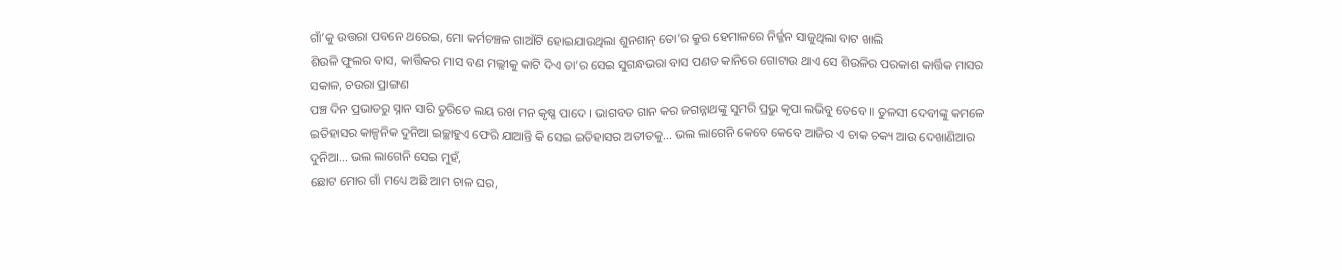ଗାଁ’କୁ ଉତ୍ତରା ପବନେ ଥରେଇ, ମୋ କର୍ମଚଞ୍ଚଳ ଗାଆଁଟି ହୋଇଯାଉଥିଲା ଶୁନଶାନ୍ ତୋ’ର କ୍ରୁର ହେମାଳରେ ନିର୍ଜ୍ଜନ ସାଜୁଥିଲା ବାଟ ଖାଲି
ଶିଉଳି ଫୁଲର ବାସ, କାର୍ତ୍ତିକର ମାସ ବଣ ମଲ୍ଲୀକୁ କାଟି ଦିଏ ତା’ର ସେଇ ସୁଗନ୍ଧଭରା ବାସ ପଣତ କାନିରେ ଗୋଟାଉ ଥାଏ ସେ ଶିଉଳିର ପରକାଶ କାର୍ତ୍ତିକ ମାସର ସକାଳ, ଚଉରା ପ୍ରାଙ୍ଗଣ
ପଞ୍ଚ ଦିନ ପ୍ରଭାତରୁ ସ୍ନାନ ସାରି ତୁରିତେ ଲୟ ରଖ ମନ କୃଷ୍ଣ ପାଦେ । ଭାଗବତ ଗାନ କର ଜଗନ୍ନାଥଙ୍କୁ ସୁମରି ପ୍ରଭୁ କୃପା ଲଭିବୁ ତେବେ ॥ ତୁଳସୀ ଦେବୀଙ୍କୁ କମଳେ
ଇତିହାସର କାଳ୍ପନିକ ଦୁନିଆ ଇଚ୍ଛାହୁଏ ଫେରି ଯାଆନ୍ତି କି ସେଇ ଇତିହାସର ଅତୀତକୁ… ଭଲ ଲାଗେନି କେବେ କେବେ ଆଜିର ଏ ଚାକ ଚକ୍ୟ ଆଉ ଦେଖାଣିଆର ଦୁନିଆ… ଭଲ ଲାଗେନି ସେଇ ମୁହଁ,
ଛୋଟ ମୋର ଗାଁ ମଧ୍ୟେ ଅଛି ଆମ ଚାଳ ଘର,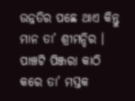ଉନ୍ନତିର ପଛେ ଥାଏ କିନ୍ତୁ ମାନ ତା’ ଶ୍ରୀମନ୍ଦିର । ପାଞ୍ଚଟି ପିଞ୍ଜରା କାଠି କରେ ତା’ ମସ୍ତକ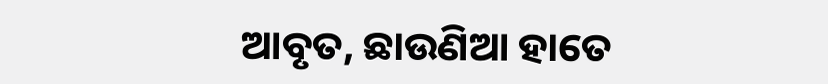ଆବୃତ, ଛାଉଣିଆ ହାତେ